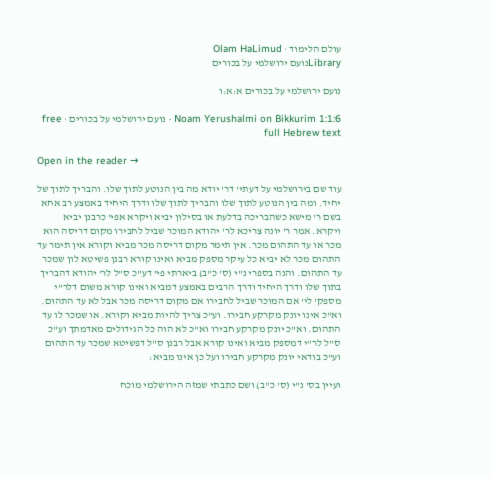עולם הלימוד · Olam HaLimud
Libraryנועם ירושלמי על בכורים

נועם ירושלמי על בכורים א:א:ו

Noam Yerushalmi on Bikkurim 1:1:6 · נועם ירושלמי על בכורים · free full Hebrew text

Open in the reader →

עוד שם בירושלמי על דעתי' דר' יודא מה בין הנוטע לתוך שלו. והבריך לתוך של יחיד. ומה בין הנוטע לתוך שלו והבריך לתוך שלו ודרך היחיד באמצע רב אחא בשם ר' מישא כשהבריכה בדלעת או בסילון יביא ויקרא אפי' כרבנן יביא ויקרא. אמר ר' יונה צריכא לר' יהודא המוכר שביל לחבירו מקום דריסה הוא מכר או עד התהום מכר. אין תימר מקום דריסה מכר מביא וקורא אין תימר עד התהום מכר לא יביא כל עיקר מספק מביא ואינו קורא רבנן פשיטא לון שמכר עד התהום. והנה בספרי נ"י (ס' כ"ב) ביארתי פי' דע"כ ס"ל לר' יהודא דהבריך בתוך שלו ודרך היחיד ודרך הרבים באמצע דמביא ואינו קורא משום דלר"י מספק' לי' אם המוכר שביל לחבירו אם מקום דריסה מכר אבל לא עד התהום. וא"כ אינו יונק מקרקע חבירו. וע"כ צריך להיות מביא וקורא. או שמכר לו עד התהום. וא"כ יונק מקרקע חבירו וא"כ לא הוה כל הגידולים מאדמתך וע"כ ס"ל לר"י דמספק מביא ואינו קורא אבל רבנן ס"ל דפשיטא שמכר עד התהום וע"כ בודאי יונק מקרקע חבירו ועל כן אינו מביא:

ועיין בס' נ"י (ס' כ"ב) ושם כתבתי שמזה הירושלמי מוכח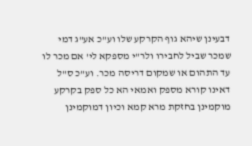דבעינן שיהא גוף הקרקע שלו וע"כ אע"ג דמי שמכר שביל לחבירו ולר"י מספקא לי' אם מכר לו עד התהום או שמקום דריסה מכר. וע"כ ס"ל דאינו קורא מספק ואמאי הא כל ספק בקרקע מוקמינן בחזקת מרא קמא וכיון דמוקמינן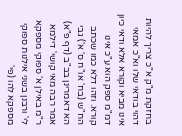בחזקת מ"ק א"כ צריך להיות דהוי בודאי שלו וא"כ אמאי אינו מביא וקורא אלא ודאי כיון דמ"מ ספק הוא ע"כ אינו קורא. וזהו דלא כמו שכתב הח"ש (בח' או"ח ס' א') גבי הא דאמרינן בב"ב (דף פ"א) אמר רבה מאי קושי' דילמא ר"מ באילן א' ספוקי מספקא לי' ורבנן בשני אילנות ספוקי מספקא להו (פי'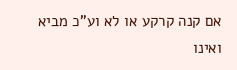אם קנה קרקע או לא וע"כ מביא ואינו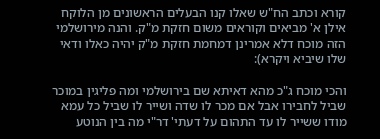קורא וכתב הח"ש שאלו קנו הבעלים הראשונים מן הלוקח אילן א' מביאים וקוראים משום חזקת מ"ק. והנה מירושלמי הזה מוכח דלא אמרינן דמחמת חזקת מ"ק יהיה כאלו ודאי שלו שיביא ויקרא):

והכי מוכח ג"כ מהא דאיתא שם בירושלמי ומה פליגין במוכר שביל לחבירו אבל אם מכר לו שדה ושייר לו שביל כל עמא מודו ששייר לו עד התהום על דעתי' דר"י מה בין הנוטע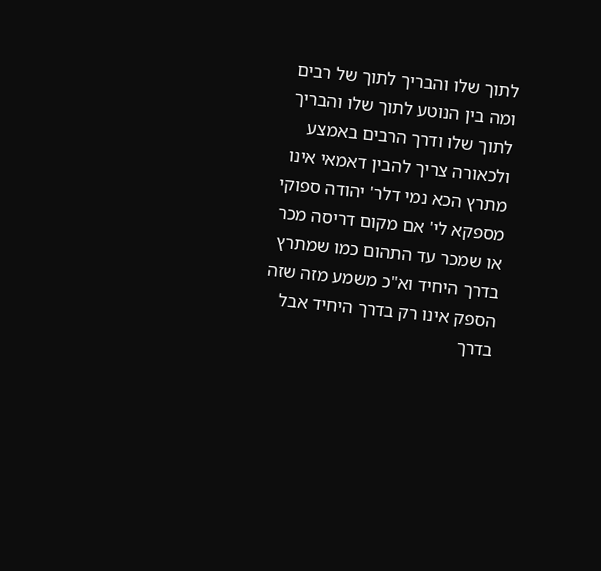לתוך שלו והבריך לתוך של רבים ומה בין הנוטע לתוך שלו והבריך לתוך שלו ודרך הרבים באמצע ולכאורה צריך להבין דאמאי אינו מתרץ הכא נמי דלר' יהודה ספוקי מספקא לי' אם מקום דריסה מכר או שמכר עד התהום כמו שמתרץ בדרך היחיד וא"כ משמע מזה שזה הספק אינו רק בדרך היחיד אבל בדרך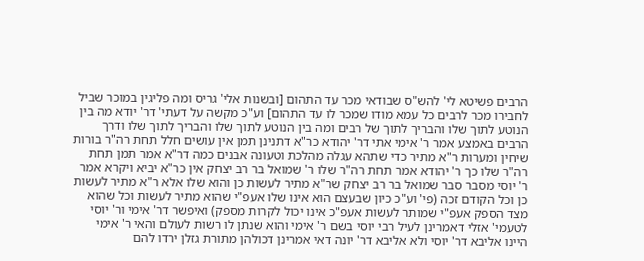הרבים פשיטא לי' להש"ס שבודאי מכר עד התהום [ובשנות אלי' גריס ומה פליגין במוכר שביל לחבירו מכר לרבים כל עמא מודו שמכר לו עד התהום] וע"כ מקשה על דעתי' דר' יודא מה בין הנוטע לתוך שלו והבריך לתוך של רבים ומה בין הנוטע לתוך שלו והבריך לתוך שלו ודרך הרבים באמצע אמר ר' אימי אתי דר' יהודא כר"א דתנינן תמן אין עושים חלל תחת רה"ר בורות שיחין ומערות ר"א מתיר כדי שתהא עגלה מהלכת וטעונה אבנים כמה דר"א אמר תמן תחת רה"ר שלו כך ר' יהודא אמר תחת רה"ר שלו ר' שמואל בר רב יצחק אין כר"א יביא ויקרא אמר ר' יוסי מסבר סבר שמואל בר רב יצחק שר"א מתיר לעשות כן והוא שלו אלא ר"א מתיר לעשות כן וכל הקודם זכה (פי' וע"כ כיון שבעצם הוא אינו שלו אעפ"י שהוא מתיר לעשות וכל שהוא מצד הספק אעפ"י שמותר לעשות אעפ"כ אינו יכול לקרות מספק) ואיפשר דר' אימי ור' יוסי לטעמי' אזלי דאמרינן לעיל רבי יוסי בשם ר' אימי והוא שנתן לו רשות לעולם והאי ר' אימי היינו אליבא דר' יוסי ולא אליבא דר' יונה דאי אמרינן דכולהן מתורת גזלן ירדו להם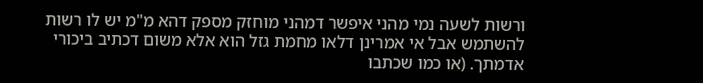ורשות לשעה נמי מהני איפשר דמהני מוחזק מספק דהא מ"מ יש לו רשות להשתמש אבל אי אמרינן דלאו מחמת גזל הוא אלא משום דכתיב ביכורי אדמתך. (או כמו שכתבו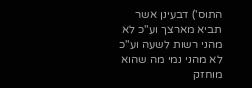התוס') דבעינן אשר תביא מארצך וע"כ לא מהני רשות לשעה וע"כ לא מהני נמי מה שהוא מוחזק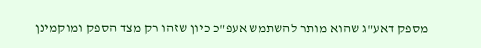מספק דאע"ג שהוא מותר להשתמש אעפ"כ כיון שזהו רק מצד הספק ומוקמינן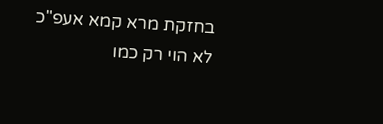בחזקת מרא קמא אעפ"כ לא הוי רק כמו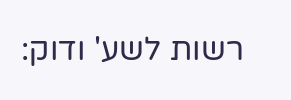רשות לשע' ודוק: